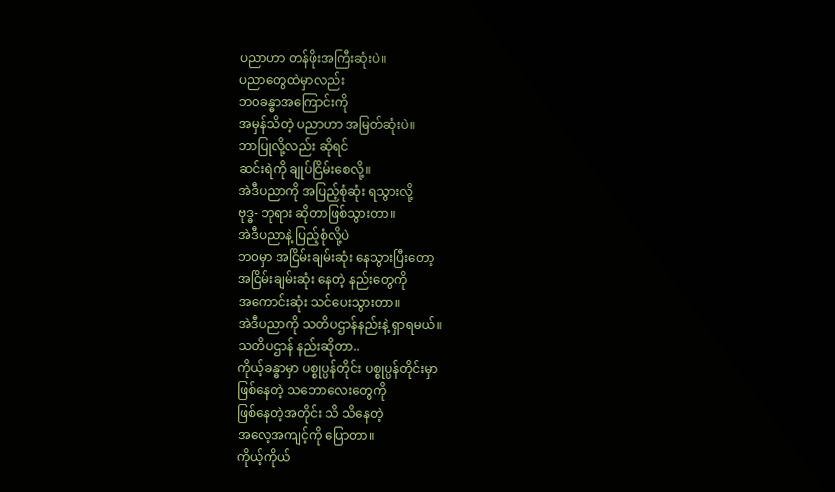ပညာဟာ တန်ဖိုးအကြီးဆုံးပဲ။
ပညာတွေထဲမှာလည်း
ဘ၀ခန္ဓာအကြောင်းကို
အမှန်သိတဲ့ ပညာဟာ အမြတ်ဆုံးပဲ။
ဘာပြုလို့လည်း ဆိုရင်
ဆင်းရဲကို ချုပ်ငြိမ်းစေလို့။
အဲဒီပညာကို အပြည့်စုံဆုံး ရသွားလို့
ဗုဒ္ဓ- ဘုရား ဆိုတာဖြစ်သွားတာ။
အဲဒီပညာနဲ့ ပြည့်စုံလို့ပဲ
ဘ၀မှာ အငြိမ်းချမ်းဆုံး နေသွားပြီးတော့
အငြိမ်းချမ်းဆုံး နေတဲ့ နည်းတွေကို
အကောင်းဆုံး သင်ပေးသွားတာ။
အဲဒီပညာကို သတိပဌာန်နည်းနဲ့ ရှာရမယ်။
သတိပဌာန် နည်းဆိုတာ..
ကိုယ့်ခန္ဓာမှာ ပစ္စုပ္ပန်တိုင်း ပစ္စုပ္ပန်တိုင်းမှာ
ဖြစ်နေတဲ့ သဘောလေးတွေကို
ဖြစ်နေတဲ့အတိုင်း သိ သိနေတဲ့
အလေ့အကျင့်ကို ပြောတာ။
ကိုယ့်ကိုယ်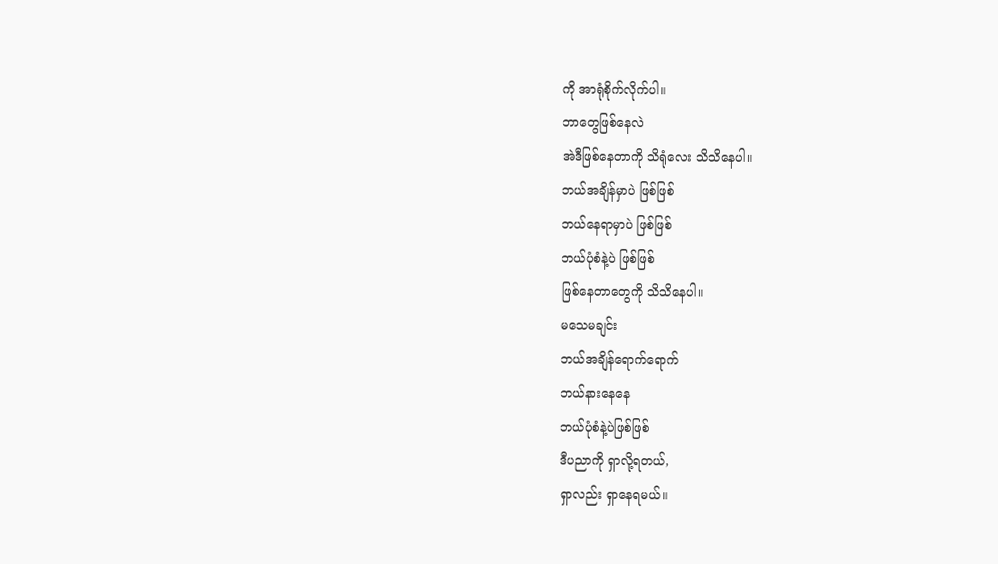ကို အာရုံစိုက်လိုက်ပါ။
ဘာတွေဖြစ်နေလဲ
အဲဒီဖြစ်နေတာကို သိရုံလေး သိသိနေပါ။
ဘယ်အချိန်မှာပဲ ဖြစ်ဖြစ်
ဘယ်နေရာမှာပဲ ဖြစ်ဖြစ်
ဘယ်ပုံစံနဲ့ပဲ ဖြစ်ဖြစ်
ဖြစ်နေတာတွေကို သိသိနေပါ။
မသေမချင်း
ဘယ်အချိန်ရောက်ရောက်
ဘယ်နားနေနေ
ဘယ်ပုံစံနဲ့ပဲဖြစ်ဖြစ်
ဒီပညာကို ရှာလို့ရတယ်,
ရှာလည်း ရှာနေရမယ်။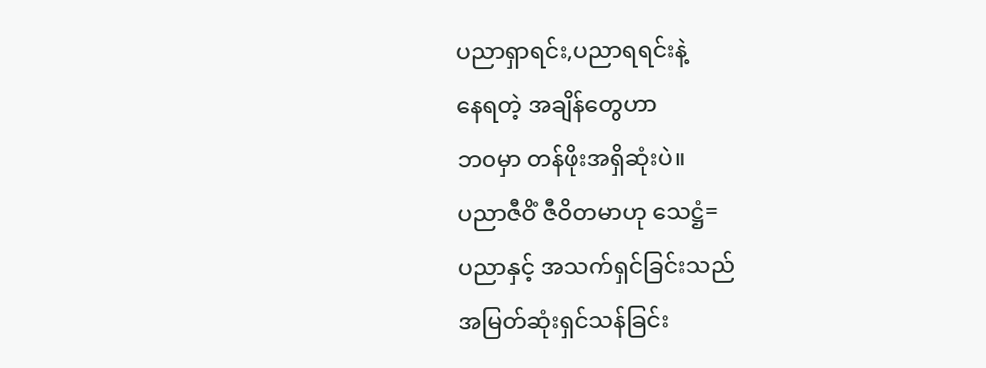ပညာရှာရင်း,ပညာရရင်းနဲ့
နေရတဲ့ အချိန်တွေဟာ
ဘ၀မှာ တန်ဖိုးအရှိဆုံးပဲ။
ပညာဇီဝိံ ဇီဝိတမာဟု သေဋ္ဌံ=
ပညာနှင့် အသက်ရှင်ခြင်းသည်
အမြတ်ဆုံးရှင်သန်ခြင်း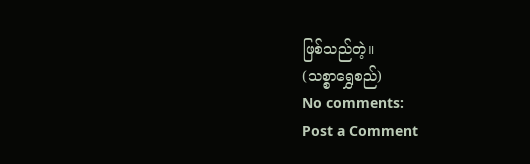ဖြစ်သည်တဲ့။
(သစ္စာရွှေစည်)
No comments:
Post a Comment